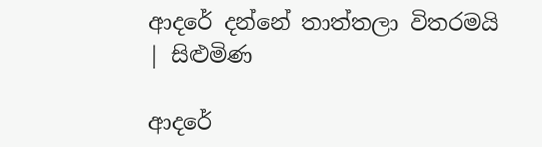ආදරේ දන්නේ තාත්තලා විතරමයි | සිළුමිණ

ආදරේ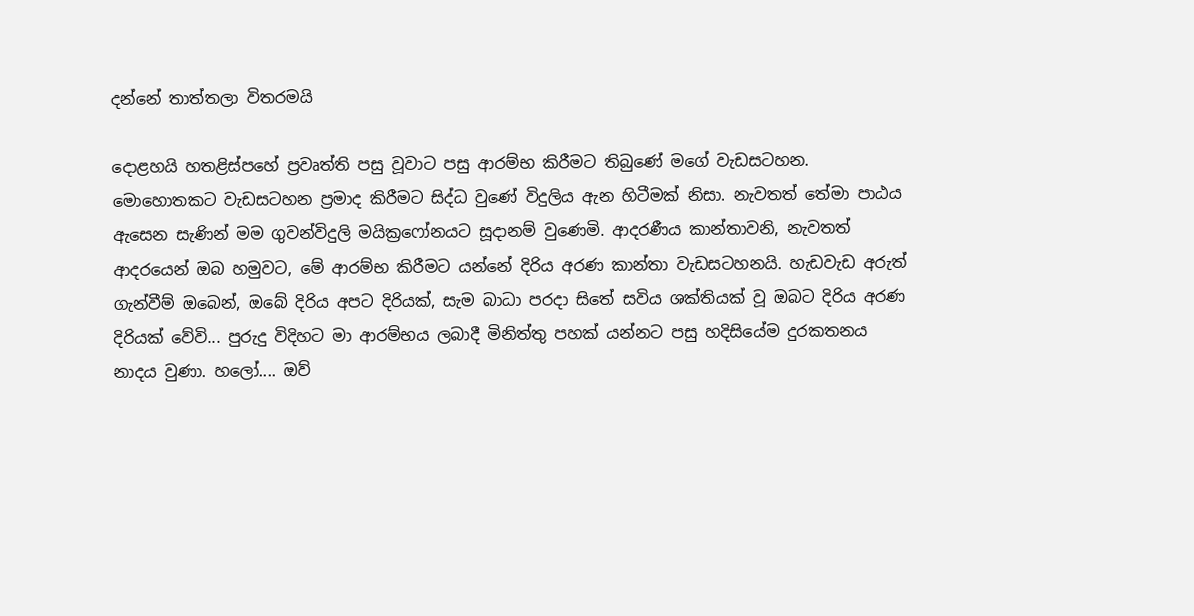දන්නේ තාත්තලා විතරමයි

දොළහයි හතළිස්පහේ ප්‍රවෘත්ති පසු වූවාට පසු ආරම්භ කිරීමට තිබුණේ මගේ වැඩසටහන. මොහොතකට වැඩසටහන ප්‍රමාද කිරීමට සිද්ධ වුණේ විදුලිය ඇන හිටීමක් නිසා. නැවතත් තේමා පාඨය ඇසෙන සැණින් මම ගුවන්විදුලි මයික්‍රෆෝනයට සූදානම් වුණෙමි. ආදරණීය කාන්තාවනි, නැවතත් ආදරයෙන් ඔබ හමුවට, මේ ආරම්භ කිරීමට යන්නේ දිරිය අරණ කාන්තා වැඩසටහනයි. හැඩවැඩ අරුත් ගැන්වීම් ඔබෙන්, ඔබේ දිරිය අපට දිරියක්, සැම බාධා පරදා සිතේ සවිය ශක්තියක් වූ ඔබට දිරිය අරණ දිරියක් වේවි... පුරුදු විදිහට මා ආරම්භය ලබාදී මිනිත්තු පහක් යන්නට පසු හදිසියේම දුරකතනය නාදය වුණා. හලෝ.... ඔව්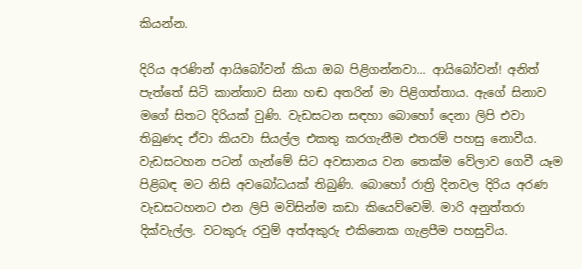කියන්න.

දිරිය අරණින් ආයිබෝවන් කියා ඔබ පිළිගන්නවා... ආයිබෝවන්! අනිත් පැත්තේ සිටි කාන්තාව සිනා හඬ අතරින් මා පිළිගත්තාය. ඇගේ සිනාව මගේ සිතට දිරියක් වුණි. වැඩසටන සඳහා බොහෝ දෙනා ලිපි එවා තිබුණද ඒවා කියවා සියල්ල එකතු කරගැනීම එතරම් පහසු නොවීය. වැඩසටහන පටන් ගැන්මේ සිට අවසානය වන තෙක්ම වේලාව ගෙවී යෑම පිළිබඳ මට නිසි අවබෝධයක් තිබුණි. බොහෝ රාත්‍රි දිනවල දිරිය අරණ වැඩසටහනට එන ලිපි මවිසින්ම කඩා කියෙව්වෙමි. මාරි අනුත්තරා දික්වැල්ල. වටකුරු රවුම් අත්අකුරු එකිනෙක ගැළපීම පහසුවිය.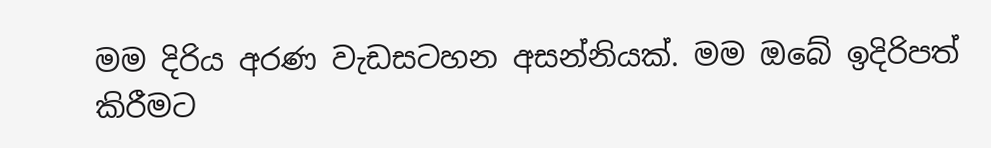මම දිරිය අරණ වැඩසටහන අසන්නියක්. මම ඔබේ ඉදිරිපත් කිරීමට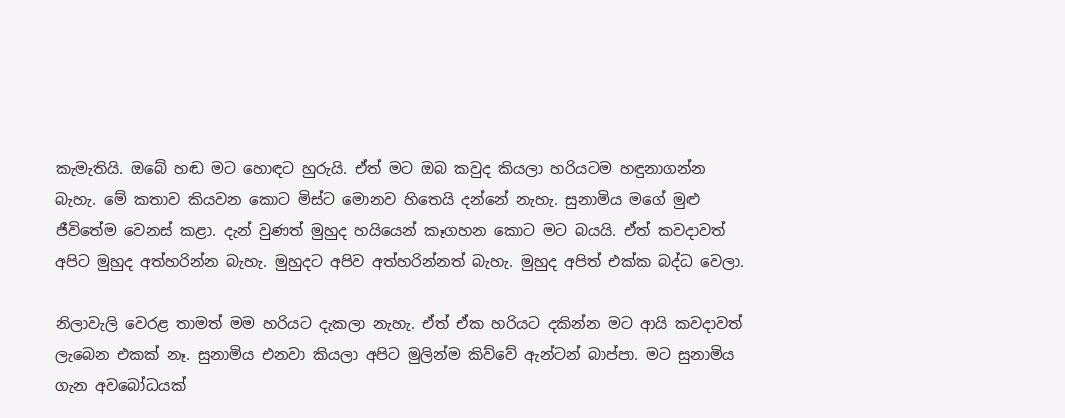කැමැතියි. ඔබේ හඬ මට හොඳට හුරුයි. ඒත් මට ඔබ කවුද කියලා හරියටම හඳුනාගන්න බැහැ. මේ කතාව කියවන කොට මිස්ට මොනව හිතෙයි දන්නේ නැහැ. සුනාමිය මගේ මුළු ජීවිතේම වෙනස් කළා. දැන් වුණත් මුහුද හයියෙන් කෑගහන කොට මට බයයි. ඒත් කවදාවත් අපිට මුහුද අත්හරින්න බැහැ. මුහුදට අපිව අත්හරින්නත් බැහැ. මුහුද අපිත් එක්ක බද්ධ වෙලා.

නිලාවැලි වෙරළ තාමත් මම හරියට දැකලා නැහැ. ඒත් ඒක හරියට දකින්න මට ආයි කවදාවත් ලැබෙන එකක් නෑ. සුනාමිය එනවා කියලා අපිට මුලින්ම කිව්වේ ඇන්ටන් බාප්පා. මට සුනාමිය ගැන අවබෝධයක්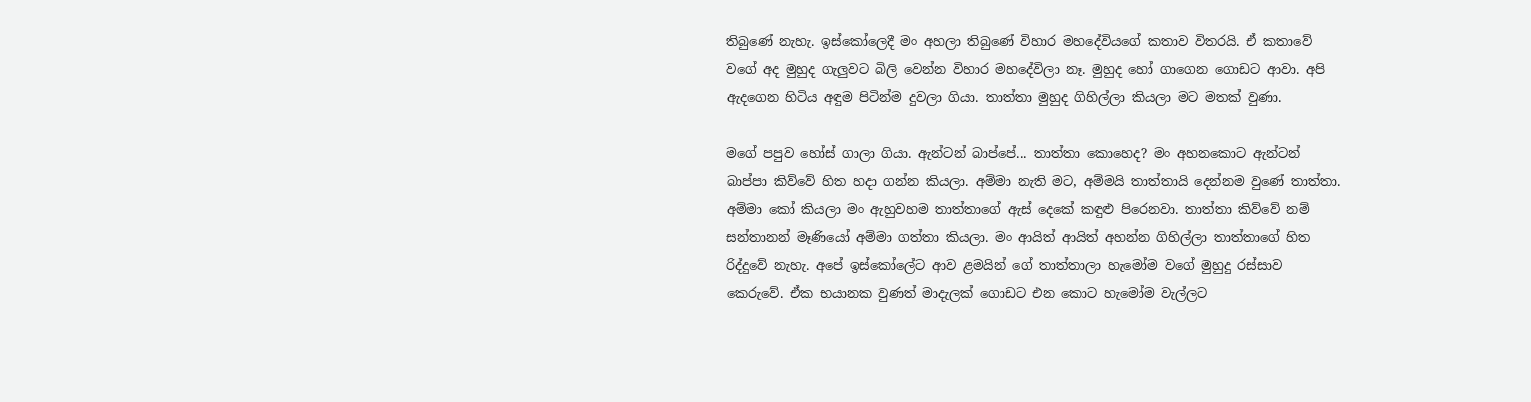තිබුණේ නැහැ. ඉස්කෝලෙදී මං අහලා තිබුණේ විහාර මහදේවියගේ කතාව විතරයි. ඒ කතාවේ වගේ අද මුහුද ගැලුවට බිලි වෙන්න විහාර මහදේවිලා නෑ. මුහුද හෝ ගාගෙන ගොඩට ආවා. අපි ඇදගෙන හිටිය අඳුම පිටින්ම දුවලා ගියා. තාත්තා මුහුද ගිහිල්ලා කියලා මට මතක් වුණා.

මගේ පපුව හෝස් ගාලා ගියා. ඇන්ටන් බාප්පේ... තාත්තා කොහෙද? මං අහනකොට ඇන්ටන් බාප්පා කිව්වේ හිත හදා ගන්න කියලා. අම්මා නැති මට, අම්මයි තාත්තායි දෙන්නම වුණේ තාත්තා. අම්මා කෝ කියලා මං ඇහුවහම තාත්තාගේ ඇස් දෙකේ කඳුළු පිරෙනවා. තාත්තා කිව්වේ නම් සන්තානන් මෑණියෝ අම්මා ගත්තා කියලා. මං ආයිත් ආයිත් අහන්න ගිහිල්ලා තාත්තාගේ හිත රිද්දුවේ නැහැ. අපේ ඉස්කෝලේට ආව ළමයින් ගේ තාත්තාලා හැමෝම වගේ මුහුදු රස්සාව කෙරුවේ. ඒක භයානක වුණත් මාදැලක් ගොඩට එන කොට හැමෝම වැල්ලට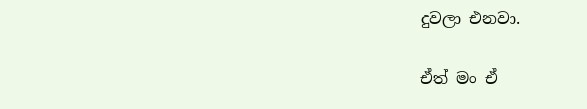දුවලා එනවා.

ඒත් මං ඒ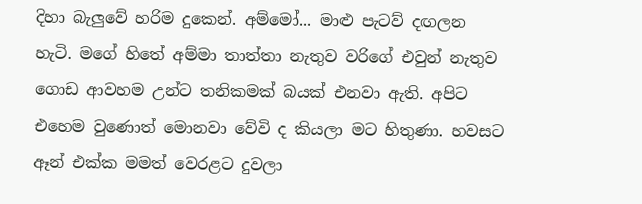දිහා බැලුවේ හරිම දුකෙන්. අම්මෝ... මාළු පැටව් දඟලන හැටි. මගේ හිතේ අම්මා තාත්තා නැතුව වරිගේ එවුන් නැතුව ගොඩ ආවහම උන්ට තනිකමක් බයක් එනවා ඇති. අපිට එහෙම වුණොත් මොනවා වේවි ද කියලා මට හිතුණා. හවසට ඈන් එක්ක මමත් වෙරළට දුවලා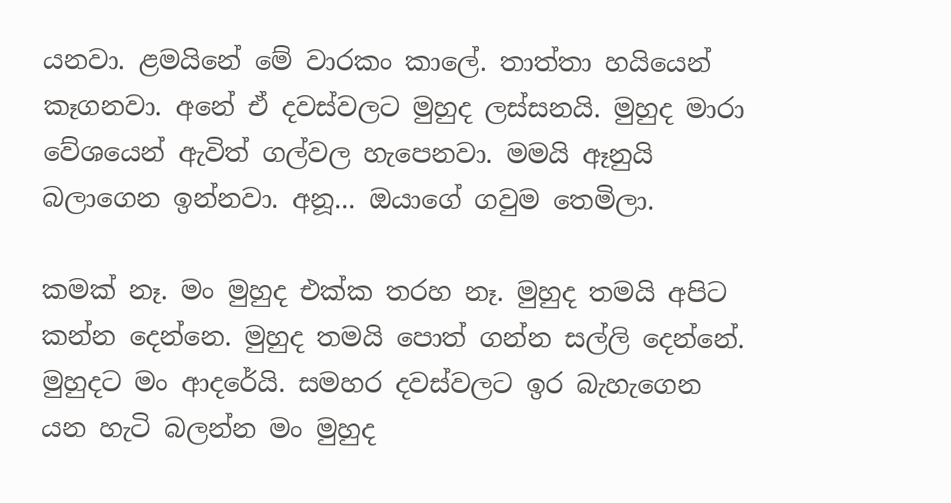යනවා. ළමයිනේ මේ වාරකං කාලේ. තාත්තා හයියෙන් කෑගනවා. අනේ ඒ දවස්වලට මුහුද ලස්සනයි. මුහුද මාරා වේශයෙන් ඇවිත් ගල්වල හැපෙනවා. මමයි ඈනුයි බලාගෙන ඉන්නවා. අනූ... ඔයාගේ ගවුම තෙමිලා.

කමක් නෑ. මං මුහුද එක්ක තරහ නෑ. මුහුද තමයි අපිට කන්න දෙන්නෙ. මුහුද තමයි පොත් ගන්න සල්ලි දෙන්නේ. මුහුදට මං ආදරේයි. සමහර දවස්වලට ඉර බැහැගෙන යන හැටි බලන්න මං මුහුද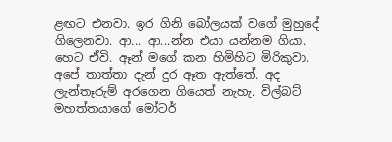ළඟට එනවා. ඉර ගිනි බෝලයක් වගේ මුහුදේ ගිලෙනවා. ආ... ආ...න්න එයා යන්නම ගියා. හෙට ඒවි. ඈන් මගේ කන හිමිහිට මිරිකුවා. අපේ තාත්තා දැන් දුර ඈත ඇත්තේ. අද ලැන්තෑරුම් අරගෙන ගියෙත් නැහැ. විල්බට් මහත්තයාගේ මෝටර්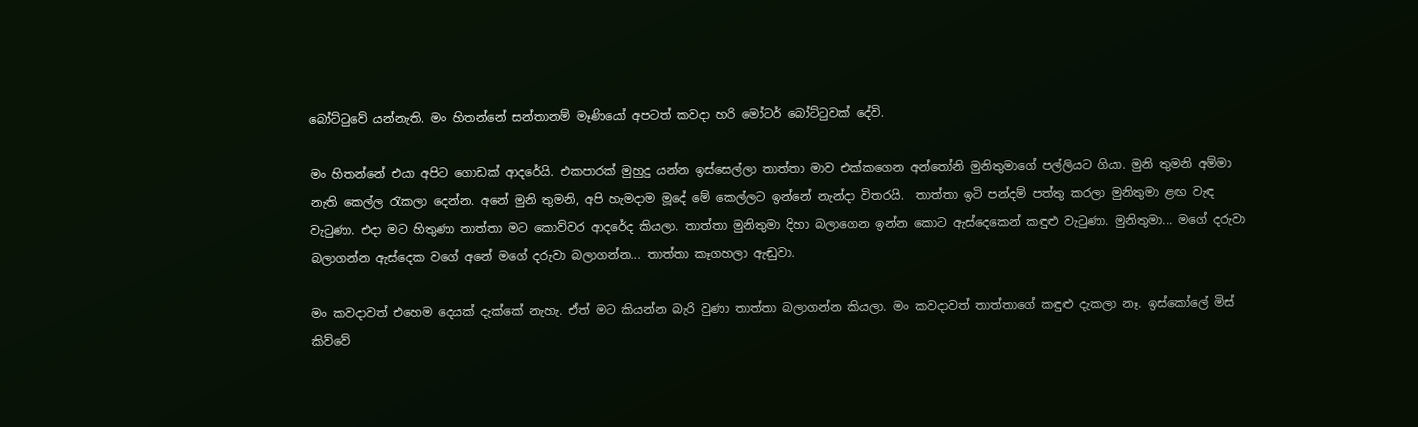බෝට්ටුවේ යන්නැති. මං හිතන්නේ සන්තානම් මෑණියෝ අපටත් කවදා හරි මෝටර් බෝට්ටුවක් දේවි.

මං හිතන්නේ එයා අපිට ගොඩක් ආදරේයි. එකපාරක් මුහුදු යන්න ඉස්සෙල්ලා තාත්තා මාව එක්කගෙන අන්තෝනි මුනිතුමාගේ පල්ලියට ගියා. මුනි තුමනි අම්මා නැති කෙල්ල රැකලා දෙන්න. අනේ මුනි ‍තුමනි, අපි හැමදාම මූදේ මේ කෙල්ලට ඉන්නේ නැන්දා විතරයි.  තාත්තා ඉටි පන්දම් පත්තු කරලා මුනිතුමා ළඟ වැඳ වැටුණා. එදා මට හිතුණා තාත්තා මට කොව්වර ආදරේද කියලා. තාත්තා මුනිතුමා දිහා බලාගෙන ඉන්න කොට ඇස්දෙකෙන් කඳුළු වැටුණා. මුනිතුමා... මගේ දරුවා බලාගන්න ඇස්දෙක වගේ අනේ මගේ දරුවා බලාගන්න... තාත්තා කෑගහලා ඇඬුවා.

මං කවදාවත් එහෙම දෙයක් දැක්කේ නැහැ. ඒත් මට කියන්න බැරි වුණා තාත්තා බලාගන්න කියලා. මං කවදාවත් තාත්තාගේ කඳුළු දැකලා නෑ. ඉස්කෝලේ මිස් කිව්වේ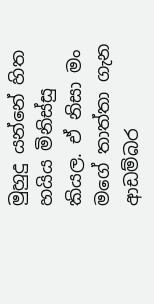මුහුදු යන්නේ හිත හයිය මිනිස්සු කියල. ඒ නිසා මං මගේ තාත්තා ගැන ආඩම්බර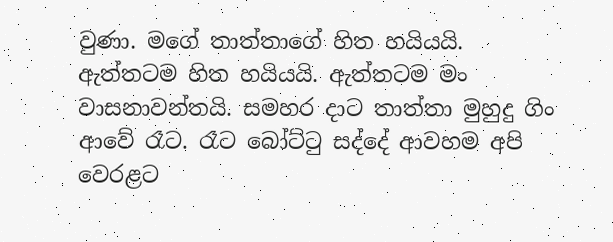වුණා. මගේ තාත්තාගේ හිත හයියයි. ඇත්තටම හිත හයියයි. ඇත්තටම මං වාසනාවන්තයි. සමහර දාට තාත්තා මුහුදු ගිං ආවේ රෑට. රෑට බෝට්ටු සද්දේ ආවහම අපි වෙරළට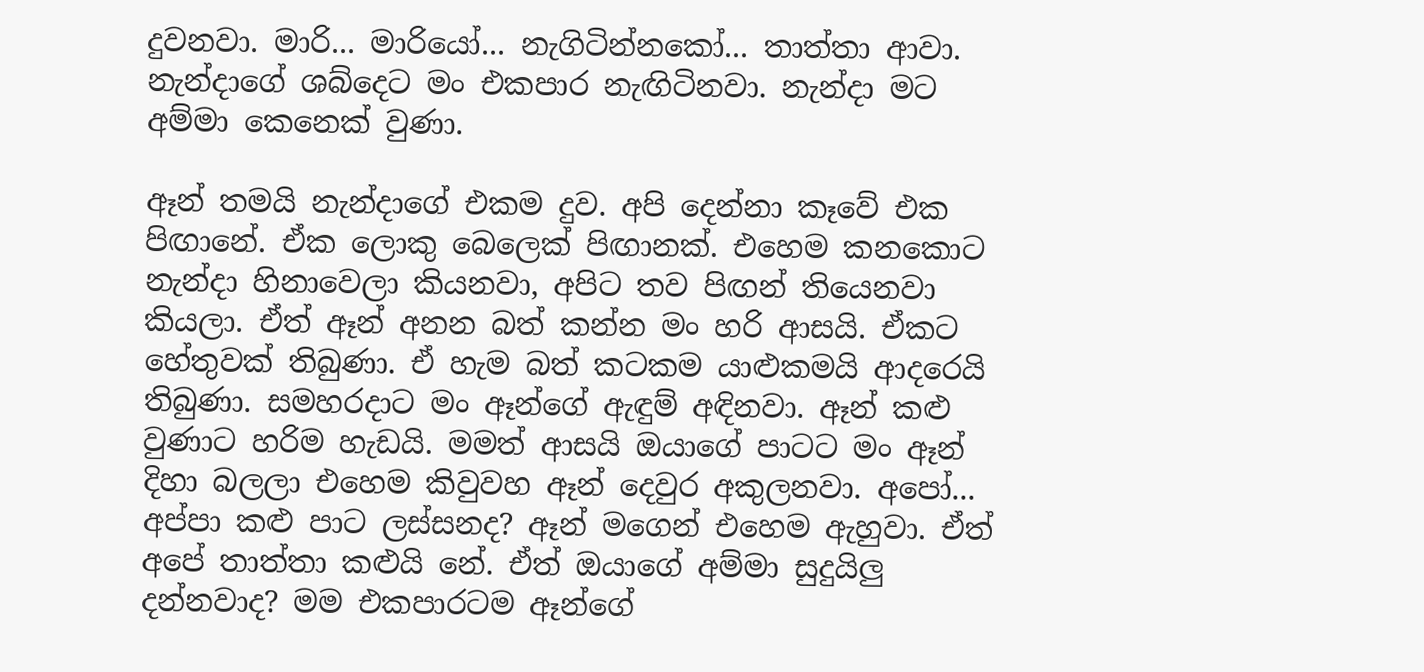දුවනවා. මාරි... මාරියෝ... නැගිටින්නකෝ... තාත්තා ආවා. නැන්දාගේ ශබ්දෙට මං එකපාර නැඟිටිනවා. නැන්දා මට අම්මා කෙනෙක් වුණා.

ඈන් තමයි නැන්දාගේ එකම දුව. අපි දෙන්නා කෑවේ එක පිඟානේ. ඒක ලොකු බෙලෙක් පිඟානක්. එහෙම කනකොට නැන්දා හිනාවෙලා කියනවා, අපිට තව පිඟන් තියෙනවා කියලා. ඒත් ඈන් අනන බත් කන්න මං හරි ආසයි. ඒකට හේතුවක් තිබුණා. ඒ හැම බත් කටකම යාළුකමයි ආදරෙයි තිබුණා. සමහරදාට මං ඈන්ගේ ඇඳුම් අඳිනවා. ඈන් කළු වුණාට හරිම හැඩයි. මමත් ආසයි ඔයාගේ පාටට මං ඈන් දිහා බලලා එහෙම කිවුවහ ඈන් දෙවුර අකුලනවා. අපෝ... අප්පා කළු පාට ලස්සනද? ඈන් මගෙන් එහෙම ඇහුවා. ඒත් අපේ තාත්තා කළුයි නේ. ඒත් ඔයාගේ අම්මා සුදුයිලු දන්නවාද? මම එකපාරටම ඈන්ගේ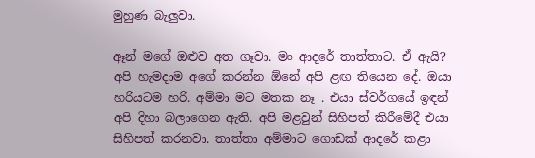මුහුණ බැලුවා.

ඈන් මගේ ඔළුව අත ගෑවා. මං ආදරේ තාත්තාට. ඒ ඇයි? අපි හැමදාම අගේ කරන්න ඕනේ අපි ළඟ තියෙන දේ. ඔයා හරියටම හරි. අම්මා මට මතක නෑ . එයා ස්වර්ගයේ ඉඳන් අපි දිහා බලාගෙන ඇති. අපි මළවුන් සිහිපත් කිරීමේදී එයා සිහිපත් කරනවා. තාත්තා අම්මාට ගොඩක් ආදරේ කළා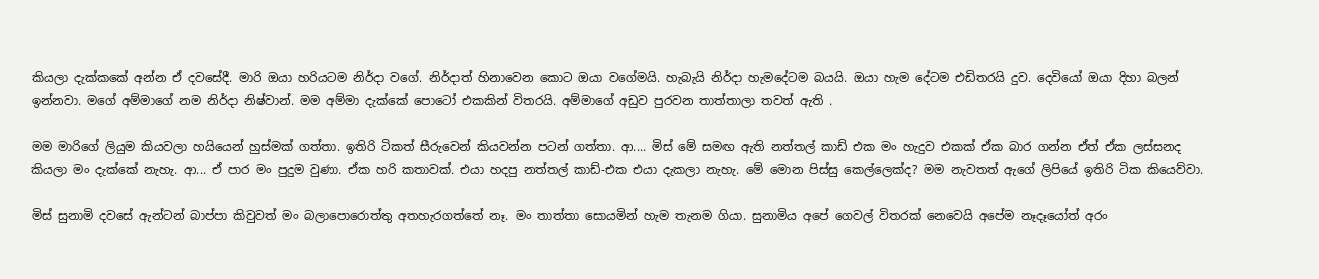කියලා දැක්කකේ අන්න ඒ දවසේදී. මාරි ඔයා හරියටම නිර්දා වගේ. නිර්දාත් හිනාවෙන කොට ඔයා වගේමයි. හැබැයි නිර්දා හැමදේටම බයයි. ඔයා හැම දේටම එඩිතරයි දුව. දෙවියෝ ඔයා දිහා බලන් ඉන්නවා. මගේ අම්මාගේ නම නිර්දා නිෂ්වාන්. මම අම්මා දැක්කේ පොටෝ එකකින් විතරයි. අම්මාගේ අඩුව පුරවන තාත්තාලා තවත් ඇති .

මම මාරිගේ ලියුම කියවලා හයියෙන් හුස්මක් ගත්තා. ඉතිරි ටිකත් සීරුවෙන් කියවන්න පටන් ගත්තා. ආ.... මිස් මේ සමඟ ඇති නත්තල් කාඩ් එක මං හැදුව එකක් ඒක බාර ගන්න ඒත් ඒක ලස්සනද කියලා මං දැක්කේ නැහැ. ආ... ඒ පාර මං පුදුම වුණා. ඒක හරි කතාවක්. එයා හදපු නත්තල් කාඩ්-එක එයා දැකලා නැහැ. මේ මොන පිස්සු කෙල්ලෙක්ද? මම නැවතත් ඇගේ ලිපියේ ඉතිරි ටික කියෙව්වා.

මිස් සුනාමි දවසේ ඇන්ටන් බාප්පා කිවුවත් මං බලාපොරොත්තු අතහැරගත්තේ නෑ. මං තාත්තා සොයමින් හැම තැනම ගියා. සුනාමිය අපේ ගෙවල් විතරක් නෙවෙයි අපේම නෑදෑයෝත් අරං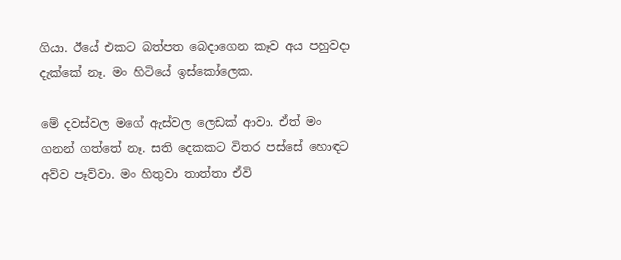ගියා. ඊයේ එකට බත්පත බෙදාගෙන කෑව අය පහුවදා දැක්කේ නෑ. මං හිටියේ ඉස්කෝලෙක.

මේ දවස්වල මගේ ඇස්වල ලෙඩක් ආවා. ඒත් මං ගනන් ගත්තේ නෑ. සති දෙකකට විතර පස්සේ හොඳට අව්ව පෑව්වා. මං හිතුවා තාත්තා ඒවි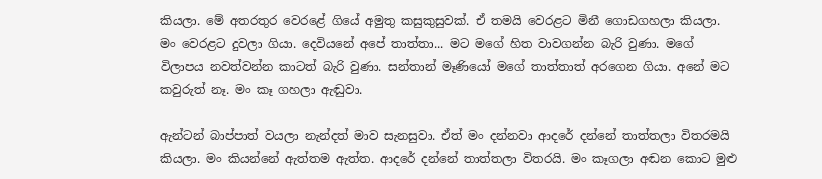කියලා. මේ අතරතුර වෙරළේ ගියේ අමුතු කසුකුසුවක්. ඒ තමයි වෙරළට මිනී ගොඩගහලා කියලා. මං වෙරළට දුවලා ගියා. දෙවියනේ අපේ තාත්තා... මට මගේ හිත වාවගන්න බැරි වුණා. මගේ විලාපය නවත්වන්න කාටත් බැරි වුණා. සන්තාන් මෑණියෝ මගේ තාත්තාත් අරගෙන ගියා. අනේ මට කවුරුත් නෑ. මං කෑ ගහලා ඇඬුවා.

ඇන්ටන් බාප්පාත් වයලා නැන්දත් මාව සැනසුවා. ඒත් මං දන්නවා ආදරේ දන්නේ තාත්තලා විතරමයි කියලා. මං කියන්නේ ඇත්තම ඇත්ත. ආදරේ දන්නේ තාත්තලා විතරයි. මං කෑගලා අඬන කොට මුළු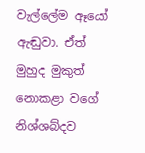වැල්ලේම ඈයෝ ඇඬුවා. ඒත් මුහුද මුකුත් නොකළා වගේ නිශ්ශබ්දව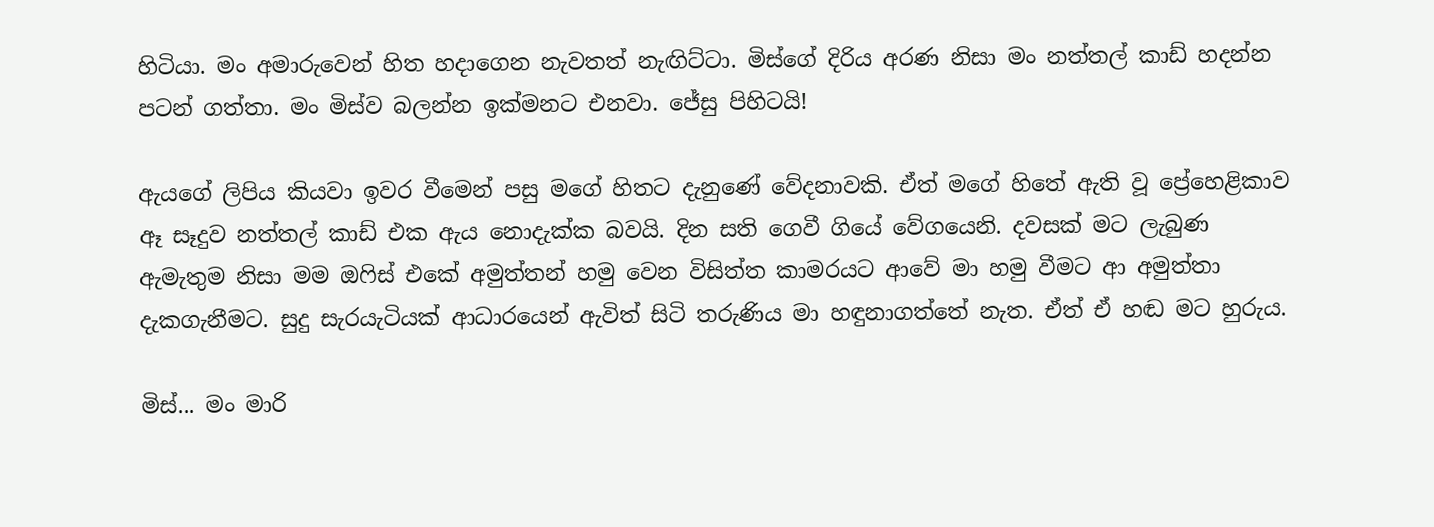හිටියා. මං අමාරුවෙන් හිත හදාගෙන නැවතත් නැඟිට්ටා. මිස්ගේ දිරිය අරණ නිසා මං නත්තල් කාඩ් හදන්න පටන් ගත්තා. මං මිස්ව බලන්න ඉක්මනට එනවා. ජේසු පිහිටයි!

ඇයගේ ලිපිය කියවා ඉවර වීමෙන් පසු මගේ හිතට දැනුණේ වේදනාවකි. ඒත් මගේ හිතේ ඇති වූ ප්‍රේහෙළිකාව ඈ සෑදුව නත්තල් කාඩ් එක ඇය නොදැක්ක බවයි. දින සති ගෙවී ගියේ වේගයෙනි. දවසක් මට ලැබුණ ඇමැතුම නිසා මම ඔෆිස් එකේ අමුත්තන් හමු වෙන විසිත්ත කාමරයට ආවේ මා හමු වීමට ආ අමුත්තා දැකගැනීමට. සුදු සැරයැටියක් ආධාරයෙන් ඇවිත් සිටි තරුණිය මා හඳුනාගත්තේ නැත. ඒත් ඒ හඬ මට හුරුය.

මිස්... මං මාරි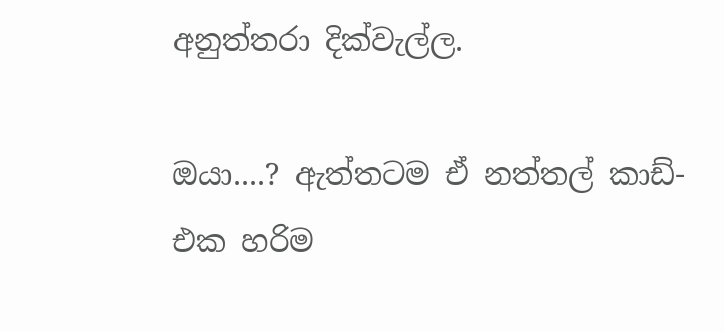අනුත්තරා දික්වැල්ල.

ඔයා....? ඇත්තටම ඒ නත්තල් කාඩ්-එක හරිම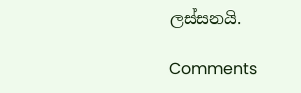ලස්සනයි.

Comments